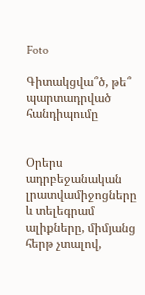Foto

Գիտակցվա՞ծ, թե՞ պարտադրված հանդիպումը


Օրերս ադրբեջանական լրատվամիջոցները և տելեգրամ ալիքները, միմյանց հերթ չտալով,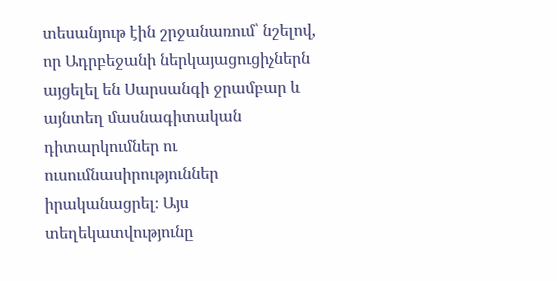տեսանյութ էին շրջանառում՝ նշելով, որ Ադրբեջանի ներկայացուցիչներն այցելել են Սարսանգի ջրամբար և այնտեղ մասնագիտական դիտարկումներ ու ուսումնասիրություններ իրականացրել։ Այս տեղեկատվությունը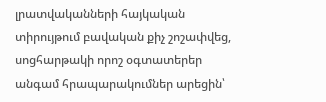լրատվականների հայկական տիրույթում բավական քիչ շոշափվեց, սոցհարթակի որոշ օգտատերեր անգամ հրապարակումներ արեցին՝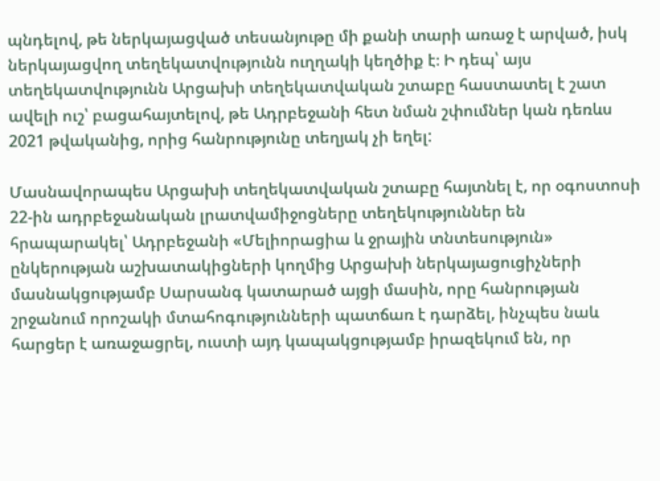պնդելով, թե ներկայացված տեսանյութը մի քանի տարի առաջ է արված, իսկ ներկայացվող տեղեկատվությունն ուղղակի կեղծիք է։ Ի դեպ՝ այս տեղեկատվությունն Արցախի տեղեկատվական շտաբը հաստատել է շատ ավելի ուշ՝ բացահայտելով, թե Ադրբեջանի հետ նման շփումներ կան դեռևս 2021 թվականից, որից հանրությունը տեղյակ չի եղել:

Մասնավորապես Արցախի տեղեկատվական շտաբը հայտնել է, որ օգոստոսի 22-ին ադրբեջանական լրատվամիջոցները տեղեկություններ են հրապարակել՝ Ադրբեջանի «Մելիորացիա և ջրային տնտեսություն» ընկերության աշխատակիցների կողմից Արցախի ներկայացուցիչների մասնակցությամբ Սարսանգ կատարած այցի մասին, որը հանրության շրջանում որոշակի մտահոգությունների պատճառ է դարձել, ինչպես նաև հարցեր է առաջացրել, ուստի այդ կապակցությամբ իրազեկում են, որ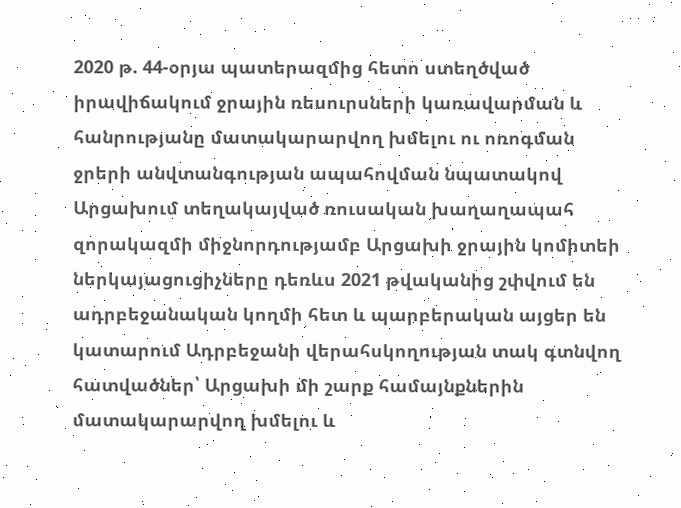2020 թ. 44-օրյա պատերազմից հետո ստեղծված իրավիճակում ջրային ռեսուրսների կառավարման և հանրությանը մատակարարվող խմելու ու ոռոգման ջրերի անվտանգության ապահովման նպատակով Արցախում տեղակայված ռուսական խաղաղապահ զորակազմի միջնորդությամբ Արցախի ջրային կոմիտեի ներկայացուցիչները դեռևս 2021 թվականից շփվում են ադրբեջանական կողմի հետ և պարբերական այցեր են կատարում Ադրբեջանի վերահսկողության տակ գտնվող հատվածներ՝ Արցախի մի շարք համայնքներին մատակարարվող խմելու և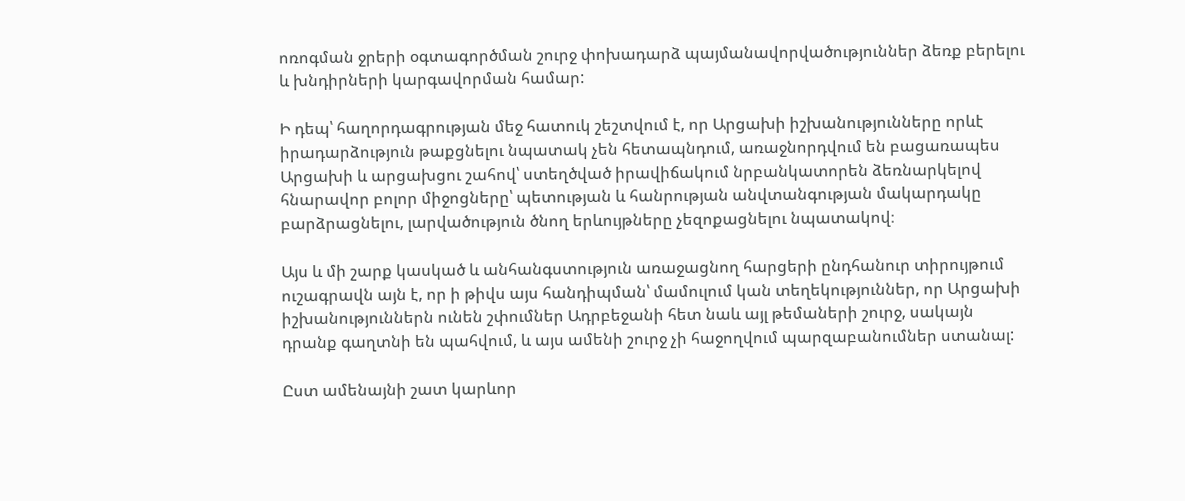ոռոգման ջրերի օգտագործման շուրջ փոխադարձ պայմանավորվածություններ ձեռք բերելու և խնդիրների կարգավորման համար:

Ի դեպ՝ հաղորդագրության մեջ հատուկ շեշտվում է, որ Արցախի իշխանությունները որևէ իրադարձություն թաքցնելու նպատակ չեն հետապնդում, առաջնորդվում են բացառապես Արցախի և արցախցու շահով՝ ստեղծված իրավիճակում նրբանկատորեն ձեռնարկելով հնարավոր բոլոր միջոցները՝ պետության և հանրության անվտանգության մակարդակը բարձրացնելու, լարվածություն ծնող երևույթները չեզոքացնելու նպատակով։

Այս և մի շարք կասկած և անհանգստություն առաջացնող հարցերի ընդհանուր տիրույթում ուշագրավն այն է, որ ի թիվս այս հանդիպման՝ մամուլում կան տեղեկություններ, որ Արցախի իշխանություններն ունեն շփումներ Ադրբեջանի հետ նաև այլ թեմաների շուրջ, սակայն դրանք գաղտնի են պահվում, և այս ամենի շուրջ չի հաջողվում պարզաբանումներ ստանալ:

Ըստ ամենայնի շատ կարևոր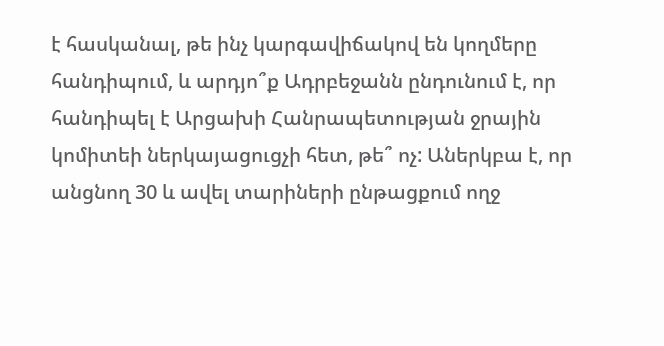է հասկանալ, թե ինչ կարգավիճակով են կողմերը հանդիպում, և արդյո՞ք Ադրբեջանն ընդունում է, որ հանդիպել է Արցախի Հանրապետության ջրային կոմիտեի ներկայացուցչի հետ, թե՞ ոչ: Աներկբա է, որ անցնող 30 և ավել տարիների ընթացքում ողջ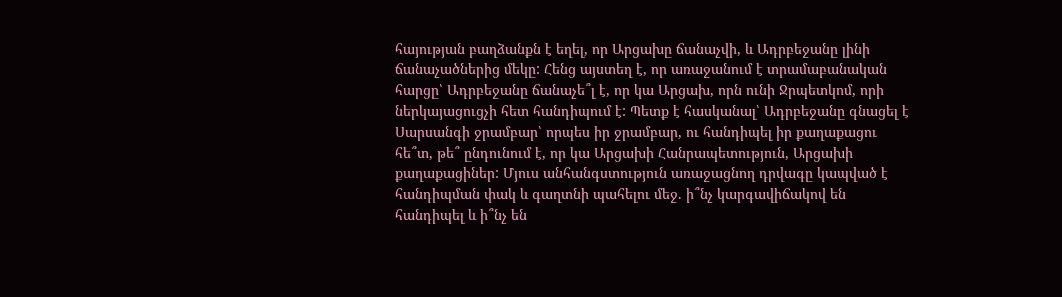հայության բաղձանքն է եղել, որ Արցախը ճանաչվի, և Ադրբեջանը լինի ճանաչածներից մեկը: Հենց այստեղ է, որ առաջանում է տրամաբանական հարցը՝ Ադրբեջանը ճանաչե՞լ է, որ կա Արցախ, որն ունի Ջրպետկոմ, որի ներկայացուցչի հետ հանդիպում է: Պետք է հասկանալ՝ Ադրբեջանը գնացել է Սարսանգի ջրամբար՝ որպես իր ջրամբար, ու հանդիպել իր քաղաքացու հե՞տ, թե՞ ընդունում է, որ կա Արցախի Հանրապետություն, Արցախի քաղաքացիներ: Մյուս անհանգստություն առաջացնող դրվագը կապված է հանդիպման փակ և գաղտնի պահելու մեջ. ի՞նչ կարգավիճակով են հանդիպել և ի՞նչ են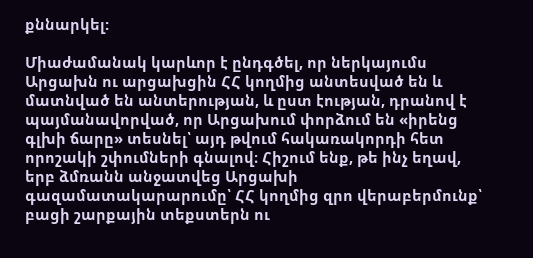քննարկել:

Միաժամանակ կարևոր է ընդգծել, որ ներկայումս Արցախն ու արցախցին ՀՀ կողմից անտեսված են և մատնված են անտերության, և ըստ էության, դրանով է պայմանավորված, որ Արցախում փորձում են «իրենց գլխի ճարը» տեսնել՝ այդ թվում հակառակորդի հետ որոշակի շփումների գնալով։ Հիշում ենք, թե ինչ եղավ, երբ ձմռանն անջատվեց Արցախի գազամատակարարումը՝ ՀՀ կողմից զրո վերաբերմունք՝ բացի շարքային տեքստերն ու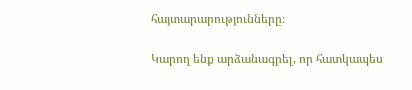հայտարարությունները։

Կարող ենք արձանագրել, որ հատկապես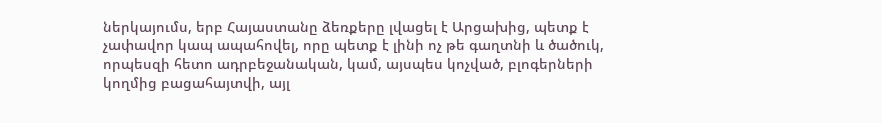ներկայումս, երբ Հայաստանը ձեռքերը լվացել է Արցախից, պետք է չափավոր կապ ապահովել, որը պետք է լինի ոչ թե գաղտնի և ծածուկ, որպեսզի հետո ադրբեջանական, կամ, այսպես կոչված, բլոգերների կողմից բացահայտվի, այլ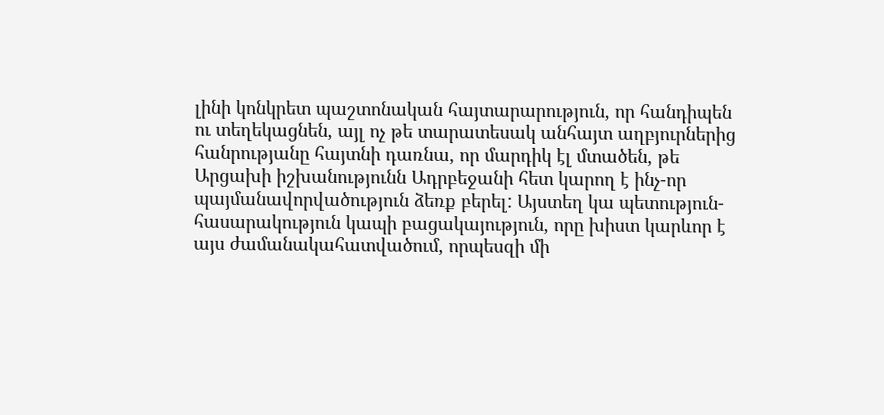լինի կոնկրետ պաշտոնական հայտարարություն, որ հանդիպեն ու տեղեկացնեն, այլ ոչ թե տարատեսակ անհայտ աղբյուրներից հանրությանը հայտնի դառնա, որ մարդիկ էլ մտածեն, թե Արցախի իշխանությունն Ադրբեջանի հետ կարող է ինչ-որ պայմանավորվածություն ձեռք բերել: Այստեղ կա պետություն-հասարակություն կապի բացակայություն, որը խիստ կարևոր է այս ժամանակահատվածում, որպեսզի մի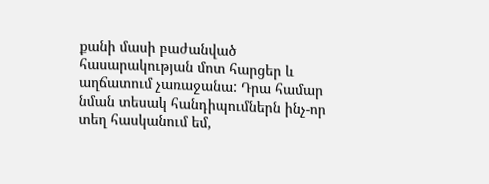քանի մասի բաժանված հասարակության մոտ հարցեր և աղճատում չառաջանա: Դրա համար նման տեսակ հանդիպումներն ինչ-որ տեղ հասկանում եմ,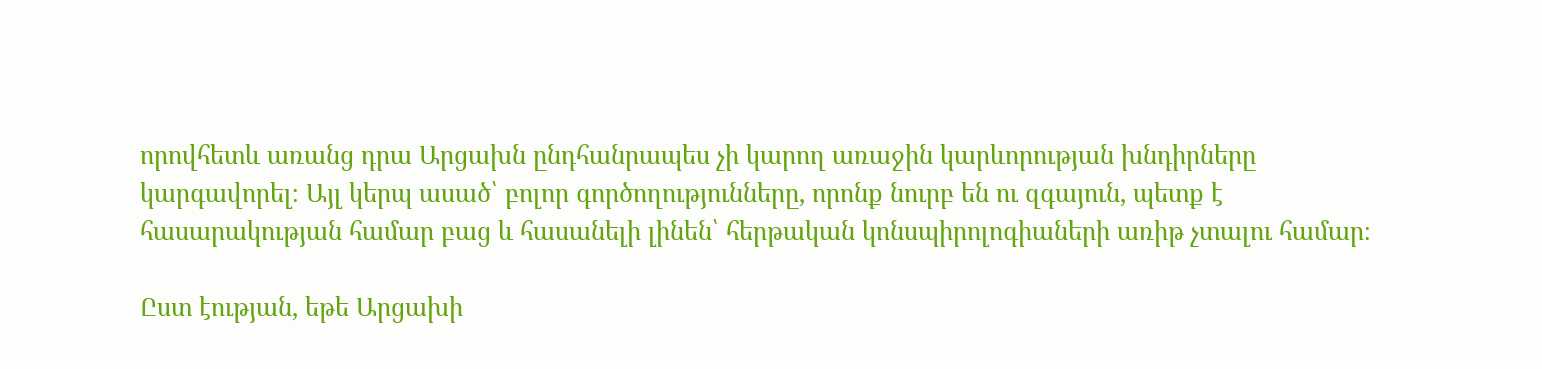որովհետև առանց դրա Արցախն ընդհանրապես չի կարող առաջին կարևորության խնդիրները կարգավորել։ Այլ կերպ ասած՝ բոլոր գործողությունները, որոնք նուրբ են ու զգայուն, պետք է հասարակության համար բաց և հասանելի լինեն՝ հերթական կոնսպիրոլոգիաների առիթ չտալու համար։

Ըստ էության, եթե Արցախի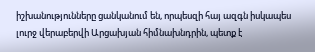իշխանությունները ցանկանում են, որպեսզի հայ ազգն իսկապես լուրջ վերաբերվի Արցախյան հիմնախնդրին, պետք է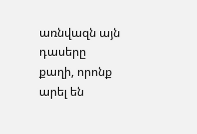առնվազն այն դասերը քաղի, որոնք արել են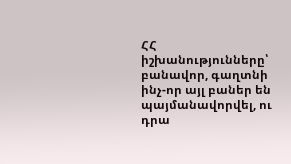ՀՀ իշխանությունները՝ բանավոր, գաղտնի ինչ-որ այլ բաներ են պայմանավորվել, ու դրա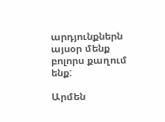արդյունքներն այսօր մենք բոլորս քաղում ենք:

Արմեն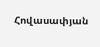Հովասափյան